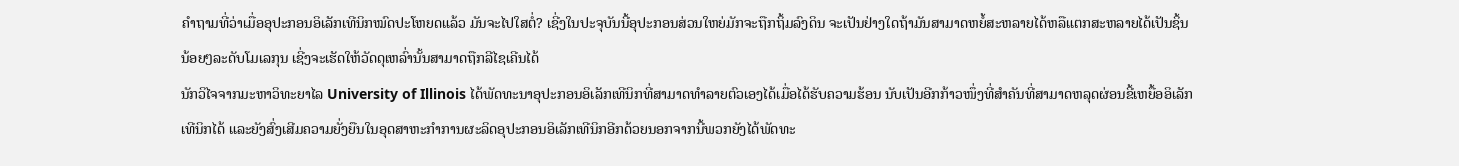ຄຳຖາມທີ່ວ່າເມື່ອອຸປະກອນອິເລັກເທີນິກໝົດປະໂຫຍດແລ້ວ ມັນຈະໄປໃສຕໍ່? ເຊີ່ງໃນປະຈຸບັນນີ້ອຸປະກອນສ່ວນໃຫຍ່ມັກຈະຖືກຖິ້ມລົງດິນ ຈະເປັນຢ່າງໃດຖ້າມັນສາມາດຫຍໍ້ສະຫລາຍໄດ້ຫລືແຕກສະຫລາຍໄດ້ເປັນຊິ້ນນ້ອຍໆລະດັບໂມເລກຸນ ເຊີ່ງຈະເຮັດໃຫ້ວັດດຸເຫລົ່ານັ້ນສາມາດຖືກລີໄຊເຄີນໄດ້
ນັກວິໄຈຈາກມະຫາວິທະຍາໄລ University of Illinois ໄດ້ພັດທະນາອຸປະກອນອິເລັກເທີນິກທີ່ສາມາດທຳລາຍຕົວເອງໄດ້ເມື່ອໄດ້ຮັບຄວາມຮ້ອນ ນັບເປັນອີກກ້າວໜຶ່ງທີ່ສຳຄັນທີ່ສາມາດຫລຸດຜ່ອນຂີ້ເຫຍື້ອອິເລັກເທີນິກໄດ້ ແລະຍັງສົ່ງເສີມຄວາມຍັ່ງຍືນໃນອຸດສາຫະກຳການຜະລິດອຸປະກອນອິເລັກເທີນິກອີກດ້ວຍນອກຈາກນີ້ພວກຍັງໄດ້ພັດທະ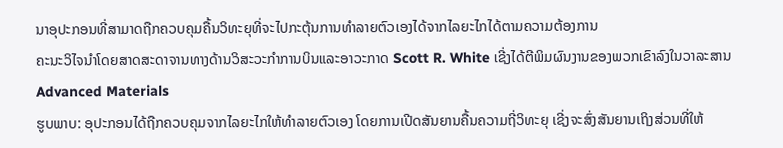ນາອຸປະກອນທີ່ສາມາດຖືກຄວບຄຸມຄື້ນວິທະຍຸທີ່ຈະໄປກະຕຸ້ນການທຳລາຍຕົວເອງໄດ້ຈາກໄລຍະໄກໄດ້ຕາມຄວາມຕ້ອງການ
ຄະນະວິໄຈນຳໂດຍສາດສະດາຈານທາງດ້ານວິສະວະກຳການບິນແລະອາວະກາດ Scott R. White ເຊີ່ງໄດ້ຕີພິມຜົນງານຂອງພວກເຂົາລົງໃນວາລະສານ Advanced Materials
ຮູບພາບ: ອຸປະກອນໄດ້ຖືກຄວບຄຸມຈາກໄລຍະໄກໃຫ້ທຳລາຍຕົວເອງ ໂດຍການເປີດສັນຍານຄື້ນຄວາມຖີ່ວິທະຍຸ ເຊີ່ງຈະສົ່ງສັນຍານເຖິງສ່ວນທີ່ໃຫ້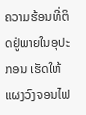ຄວາມຮ້ອນທີ່ຕິດຢູ່ພາຍໃນອຸປະກອນ ເຮັດໃຫ້ແຜງວົງຈອນໄຟ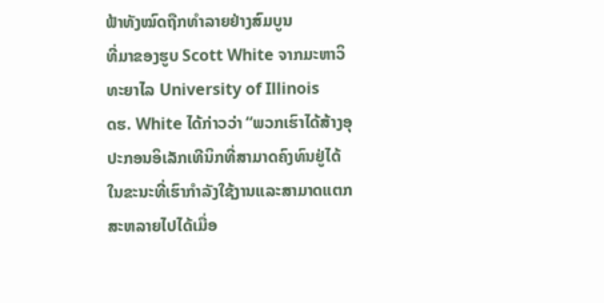ຟ້າທັງໝົດຖືກທຳລາຍຢ່າງສົມບູນ
ທີ່ມາຂອງຮູບ Scott White ຈາກມະຫາວິທະຍາໄລ University of Illinois
ດຮ. White ໄດ້ກ່າວວ່າ “ພວກເຮົາໄດ້ສ້າງອຸປະກອນອິເລັກເທີນິກທີ່ສາມາດຄົງທົນຢູ່ໄດ້ໃນຂະນະທີ່ເຮົາກຳລັງໃຊ້ງານແລະສາມາດແຕກສະຫລາຍໄປໄດ້ເມື່ອ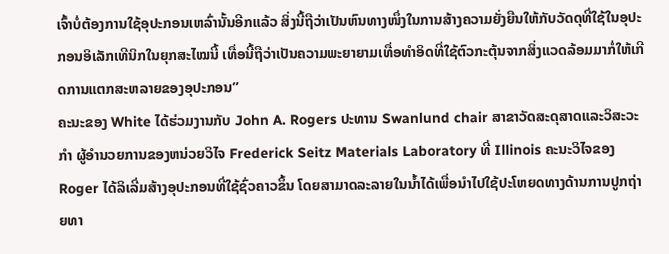ເຈົ້າບໍ່ຕ້ອງການໃຊ້ອຸປະກອນເຫລົ່ານັ້ນອີກແລ້ວ ສິ່ງນີ້ຖືວ່າເປັນຫົນທາງໜຶ່ງໃນການສ້າງຄວາມຍັ່ງຍືນໃຫ້ກັບວັດດຸທີ່ໃຊ້ໃນອຸປະກອນອິເລັກເທີນິກໃນຍຸກສະໄໝນີ້ ເທື່ອນີ້ຖືວ່າເປັນຄວາມພະຍາຍາມເທື່ອທຳອິດທີ່ໃຊ້ຕົວກະຕຸ້ນຈາກສິ່ງແວດລ້ອມມາກໍ່ໃຫ້ເກີດການແຕກສະຫລາຍຂອງອຸປະກອນ”
ຄະນະຂອງ White ໄດ້ຮ່ວມງານກັບ John A. Rogers ປະທານ Swanlund chair ສາຂາວັດສະດຸສາດແລະວິສະວະກຳ ຜູ້ອຳນວຍການຂອງຫນ່ວຍວິໄຈ Frederick Seitz Materials Laboratory ທີ່ Illinois ຄະນະວິໄຈຂອງ Roger ໄດ້ລິເລີ່ມສ້າງອຸປະກອນທີ່ໃຊ້ຊົ່ວຄາວຂຶ້ນ ໂດຍສາມາດລະລາຍໃນນ້ຳໄດ້ເພື່ອນຳໄປໃຊ້ປະໂຫຍດທາງດ້ານການປູກຖ່າຍທາ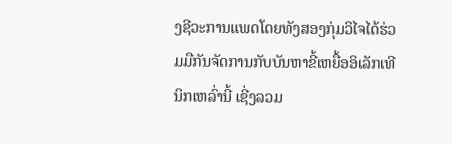ງຊີວະການແພດໂດຍທັງສອງກຸ່ມວິໄຈໄດ້ຮ່ວມມືກັນຈັດການກັບບັນຫາຂີ້ເຫຍື້ອອິເລັກເທີນິກເຫລົ່ານີ້ ເຊີ່ງລວມ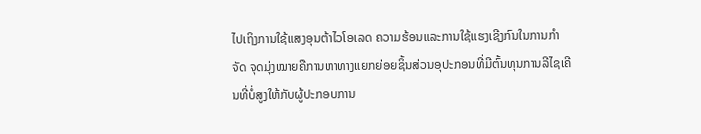ໄປເຖິງການໃຊ້ແສງອຸນຕ້າໄວໂອເລດ ຄວາມຮ້ອນແລະການໃຊ້ແຮງເຊີງກົນໃນການກຳຈັດ ຈຸດມຸ່ງໝາຍຄືການຫາທາງແຍກຍ່ອຍຊິ້ນສ່ວນອຸປະກອນທີ່ມີຕົ້ນທຸນການລີໄຊເຄີນທີ່ບໍ່ສູງໃຫ້ກັບຜູ້ປະກອບການ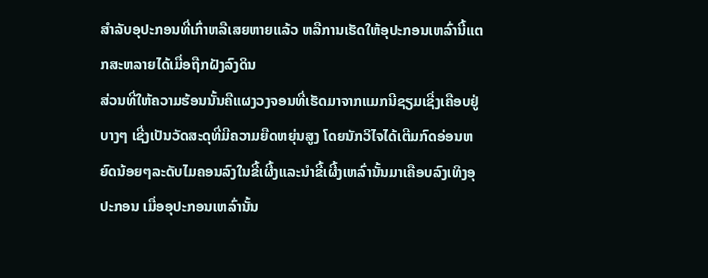ສຳລັບອຸປະກອນທີ່ເກົ່າຫລືເສຍຫາຍແລ້ວ ຫລືການເຮັດໃຫ້ອຸປະກອນເຫລົ່ານີ້ແຕກສະຫລາຍໄດ້ເມື່ອຖືກຝັງລົງດິນ
ສ່ວນທີ່ໃຫ້ຄວາມຮ້ອນນັ້ນຄືແຜງວງຈອນທີ່ເຮັດມາຈາກແມກນີຊຽມເຊີ່ງເຄືອບຢູ່ບາງໆ ເຊີ່ງເປັນວັດສະດຸທີ່ມີຄວາມຍືດຫຍຸ່ນສູງ ໂດຍນັກວິໄຈໄດ້ເຕີມກົດອ່ອນຫຍົດນ້ອຍໆລະດັບໄມຄອນລົງໃນຂີ້ເຜີ້ງແລະນຳຂີ້ເຜີ້ງເຫລົ່ານັ້ນມາເຄືອບລົງເທິງອຸປະກອນ ເມື່ອອຸປະກອນເຫລົ່ານັ້ນ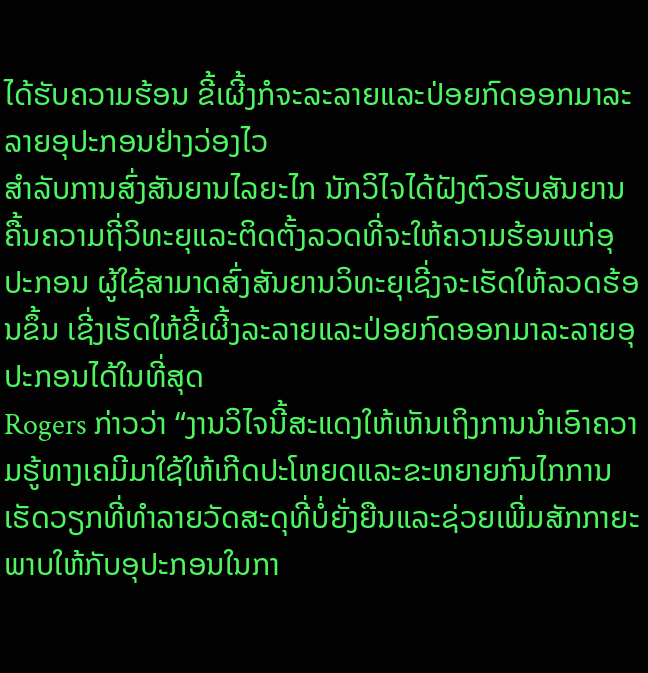ໄດ້ຮັບຄວາມຮ້ອນ ຂີ້ເຜີ້ງກໍຈະລະລາຍແລະປ່ອຍກົດອອກມາລະລາຍອຸປະກອນຢ່າງວ່ອງໄວ
ສຳລັບການສົ່ງສັນຍານໄລຍະໄກ ນັກວິໄຈໄດ້ຝັງຕົວຮັບສັນຍານຄື້ນຄວາມຖີ່ວິທະຍຸແລະຕິດຕັ້ງລວດທີ່ຈະໃຫ້ຄວາມຮ້ອນແກ່ອຸປະກອນ ຜູ້ໃຊ້ສາມາດສົ່ງສັນຍານວິທະຍຸເຊີ່ງຈະເຮັດໃຫ້ລວດຮ້ອນຂຶ້ນ ເຊີ່ງເຮັດໃຫ້ຂີ້ເຜີ້ງລະລາຍແລະປ່ອຍກົດອອກມາລະລາຍອຸປະກອນໄດ້ໃນທີ່ສຸດ
Rogers ກ່າວວ່າ “ງານວິໄຈນີ້ສະແດງໃຫ້ເຫັນເຖິງການນຳເອົາຄວາມຮູ້ທາງເຄມີມາໃຊ້ໃຫ້ເກີດປະໂຫຍດແລະຂະຫຍາຍກົນໄກການເຮັດວຽກທີ່ທຳລາຍວັດສະດຸທີ່ບໍ່ຍັ່ງຍືນແລະຊ່ວຍເພີ່ມສັກກາຍະພາບໃຫ້ກັບອຸປະກອນໃນກາ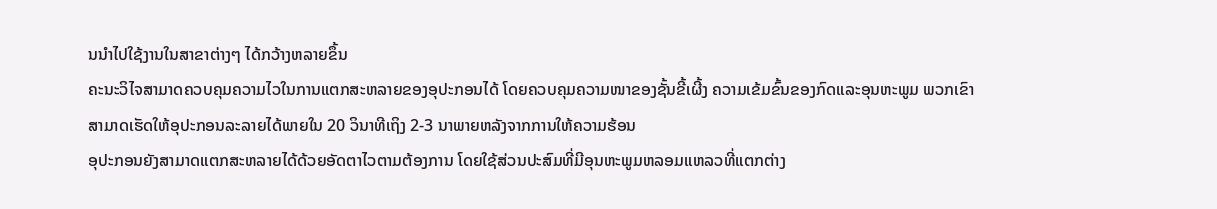ນນຳໄປໃຊ້ງານໃນສາຂາຕ່າງໆ ໄດ້ກວ້າງຫລາຍຂຶ້ນ
ຄະນະວິໄຈສາມາດຄວບຄຸມຄວາມໄວໃນການແຕກສະຫລາຍຂອງອຸປະກອນໄດ້ ໂດຍຄວບຄຸມຄວາມໜາຂອງຊັ້ນຂີ້ເຜີ້ງ ຄວາມເຂ້ມຂົ້ນຂອງກົດແລະອຸນຫະພູມ ພວກເຂົາສາມາດເຮັດໃຫ້ອຸປະກອນລະລາຍໄດ້ພາຍໃນ 20 ວິນາທີເຖິງ 2-3 ນາພາຍຫລັງຈາກການໃຫ້ຄວາມຮ້ອນ
ອຸປະກອນຍັງສາມາດແຕກສະຫລາຍໄດ້ດ້ວຍອັດຕາໄວຕາມຕ້ອງການ ໂດຍໃຊ້ສ່ວນປະສົມທີ່ມີອຸນຫະພູມຫລອມແຫລວທີ່ແຕກຕ່າງ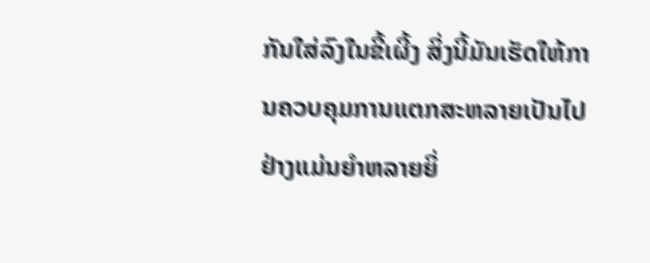ກັນໃສ່ລົງໃນຂີ້ເຜີ້ງ ສິ່ງນີ້ມັນເຮັດໃຫ້ການຄວບຄຸມການແຕກສະຫລາຍເປັນໄປຢ່າງແມ່ນຍຳຫລາຍຍິ່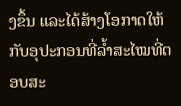ງຂຶ້ນ ແລະໄດ້ສ້າງໂອກາດໃຫ້ກັບອຸປະກອນທີ່ລ້ຳສະໄໝທີ່ຕອບສະ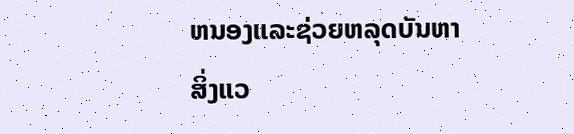ຫນອງແລະຊ່ວຍຫລຸດບັນຫາສິ່ງແວ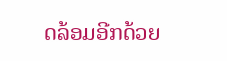ດລ້ອມອີກດ້ວຍ